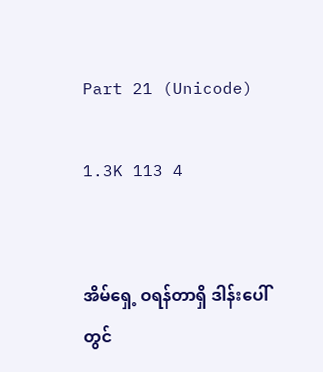Part 21 (Unicode)

1.3K 113 4


အိမ်ရှေ့ ဝရန်တာရှိ ဒါန်းပေါ်တွင်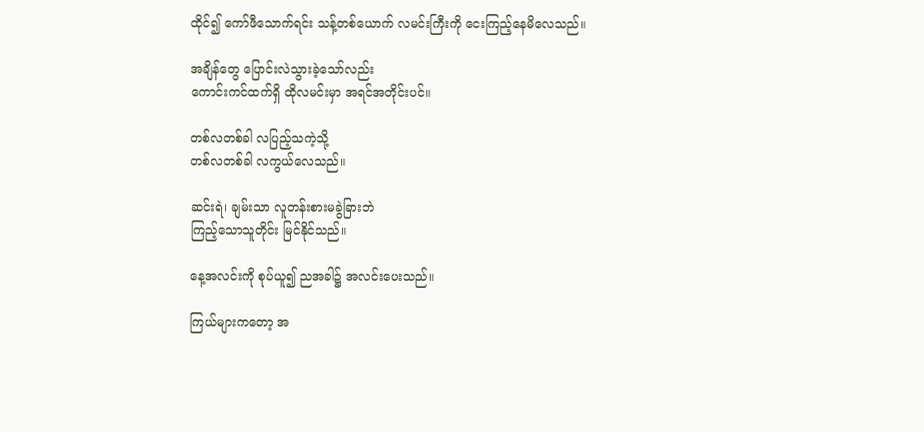ထိုင်၍ ကော်ဖီသောက်ရင်း သန့်တစ်ယောက် လမင်းကြီးကို ငေးကြည့်နေမိလေသည်။

အချိန်တွေ ပြောင်းလဲသွားခဲ့သော်လည်း
ကောင်းကင်ထက်ရှိ ထိုလမင်းမှာ အရင်အတိုင်းပင်။

တစ်လတစ်ခါ လပြည့်သကဲ့သို့
တစ်လတစ်ခါ လကွယ်လေသည်။

ဆင်းရဲ၊ ချမ်းသာ လူတန်းစားမခွဲခြားဘဲ
ကြည့်သောသူတိုင်း မြင်နိုင်သည်။

နေ့အလင်းကို စုပ်ယူ၍ ညအခါ၌ အလင်းပေးသည်။

ကြယ်များကတော့ အ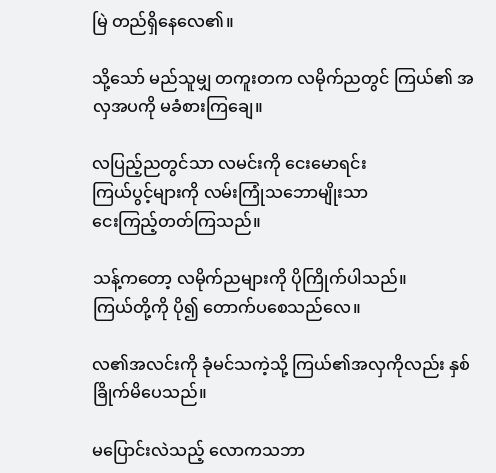မြဲ တည်ရှိနေလေ၏။

သို့သော် မည်သူမျှ တကူးတက လမိုက်ညတွင် ကြယ်၏ အလှအပကို မခံစားကြချေ။

လပြည့်ညတွင်သာ လမင်းကို ငေးမောရင်း
ကြယ်ပွင့်များကို လမ်းကြုံသဘောမျိုးသာ
ငေးကြည့်တတ်ကြသည်။

သန့်ကတော့ လမိုက်ညများကို ပိုကြိုက်ပါသည်။
ကြယ်တို့ကို ပို၍ တောက်ပစေသည်လေ။

လ၏အလင်းကို ခုံမင်သကဲ့သို့ ကြယ်၏အလှကိုလည်း နှစ်ခြိုက်မိပေသည်။

မပြောင်းလဲသည့် လောကသဘာ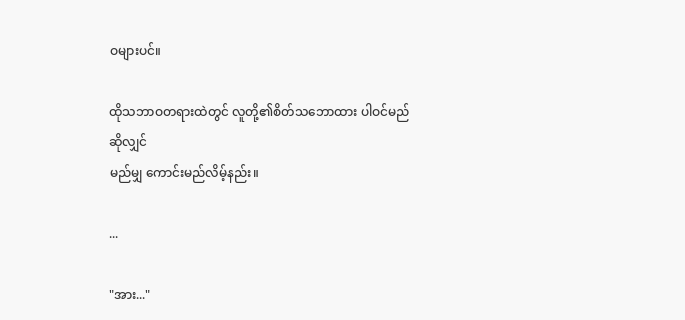ဝများပင်။

ထိုသဘာဝတရားထဲတွင် လူတို့၏စိတ်သဘောထား ပါဝင်မည်ဆိုလျှင်
မည်မျှ ကောင်းမည်လိမ့်နည်း။

...

"အား..."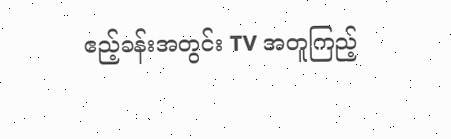ဧည့်ခန်းအတွင်း TV အတူကြည့်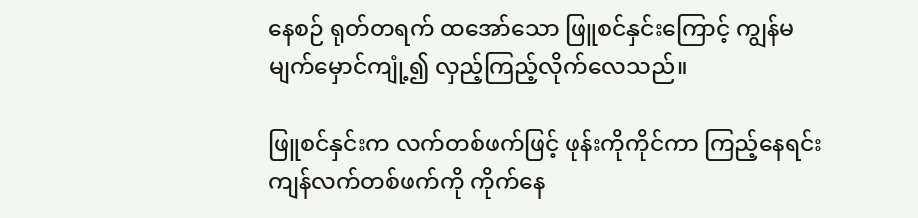နေစဉ် ရုတ်တရက် ထအော်သော ဖြူစင်နှင်းကြောင့် ကျွန်မ မျက်မှောင်ကျုံ့၍ လှည့်ကြည့်လိုက်လေသည်။

ဖြူစင်နှင်းက လက်တစ်ဖက်ဖြင့် ဖုန်းကိုကိုင်ကာ ကြည့်နေရင်း ကျန်လက်တစ်ဖက်ကို ကိုက်နေ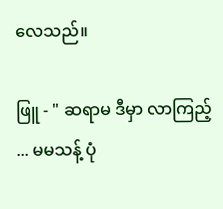လေသည်။

ဖြူ - " ဆရာမ ဒီမှာ လာကြည့် ... မမသန့် ပုံ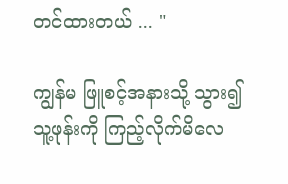တင်ထားတယ် ... "

ကျွန်မ ဖြူစင့်အနားသို့ သွား၍
သူ့ဖုန်းကို ကြည့်လိုက်မိလေ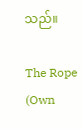သည်။

The Rope (Own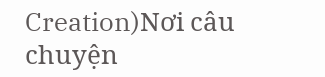Creation)Nơi câu chuyện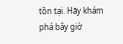tồn tại. Hãy khám phá bây giờ